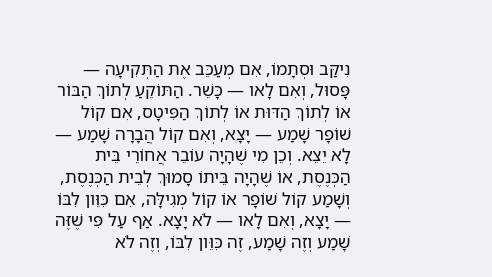נִיקַּב וּסְתָמוֹ, אִם מְעַכֵּב אֶת הַתְּקִיעָה — פָּסוּל, וְאִם לָאו — כָּשֵׁר. הַתּוֹקֵעַ לְתוֹךְ הַבּוֹר אוֹ לְתוֹךְ הַדּוּת אוֹ לְתוֹךְ הַפִּיטָס, אִם קוֹל שׁוֹפָר שָׁמַע — יָצָא, וְאִם קוֹל הֲבָרָה שָׁמַע — לָא יֵצֵא. וְכֵן מִי שֶׁהָיָה עוֹבֵר אֲחוֹרֵי בֵּית הַכְּנֶסֶת, אוֹ שֶׁהָיָה בֵּיתוֹ סָמוּךְ לְבֵית הַכְּנֶסֶת, וְשָׁמַע קוֹל שׁוֹפָר אוֹ קוֹל מְגִילָּה, אִם כִּוֵּון לִבּוֹ — יָצָא, וְאִם לָאו — לֹא יָצָא. אַף עַל פִּי שֶׁזֶּה שָׁמַע וְזֶה שָׁמַע, זֶה כִּוֵּון לִבּוֹ, וְזֶה לֹא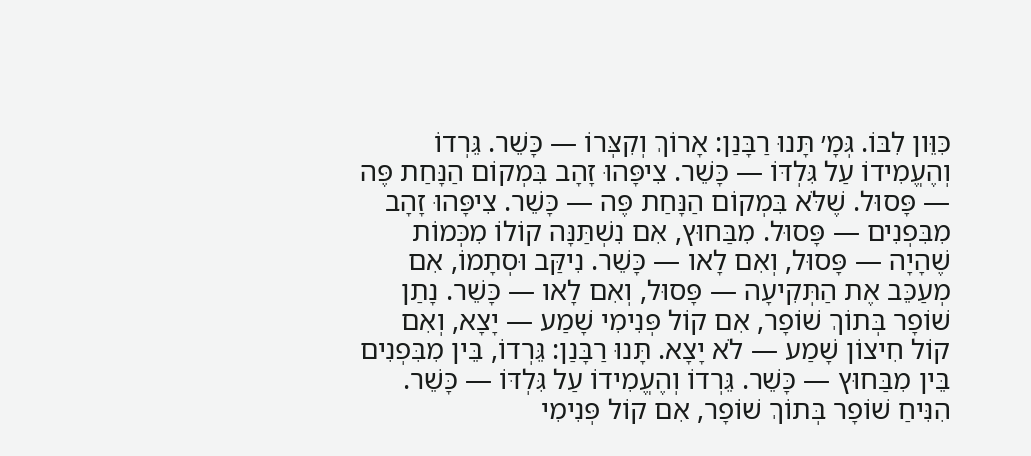כִּוֵּון לִבּוֹ. גְּמָ׳ תָּנוּ רַבָּנַן: אָרוֹךְ וְקִצְּרוֹ — כָּשֵׁר. גֵּרְדוֹ וְהֶעֱמִידוֹ עַל גִּלְדּוֹ — כָּשֵׁר. צִיפָּהוּ זָהָב בִּמְקוֹם הַנָּחַת פֶּה — פָּסוּל. שֶׁלֹּא בִּמְקוֹם הַנָּחַת פֶּה — כָּשֵׁר. צִיפָּהוּ זָהָב מִבִּפְנִים — פָּסוּל. מִבַּחוּץ, אִם נִשְׁתַּנָּה קוֹלוֹ מִכְּמוֹת שֶׁהָיָה — פָּסוּל, וְאִם לָאו — כָּשֵׁר. נִיקַּב וּסְתָמוֹ, אִם מְעַכֵּב אֶת הַתְּקִיעָה — פָּסוּל, וְאִם לָאו — כָּשֵׁר. נָתַן שׁוֹפָר בְּתוֹךְ שׁוֹפָר, אִם קוֹל פְּנִימִי שָׁמַע — יָצָא, וְאִם קוֹל חִיצוֹן שָׁמַע — לֹא יָצָא. תָּנוּ רַבָּנַן: גֵּרְדוֹ, בֵּין מִבִּפְנִים בֵּין מִבַּחוּץ — כָּשֵׁר. גֵּרְדוֹ וְהֶעֱמִידוֹ עַל גִּלְדּוֹ — כָּשֵׁר. הִנִּיחַ שׁוֹפָר בְּתוֹךְ שׁוֹפָר, אִם קוֹל פְּנִימִי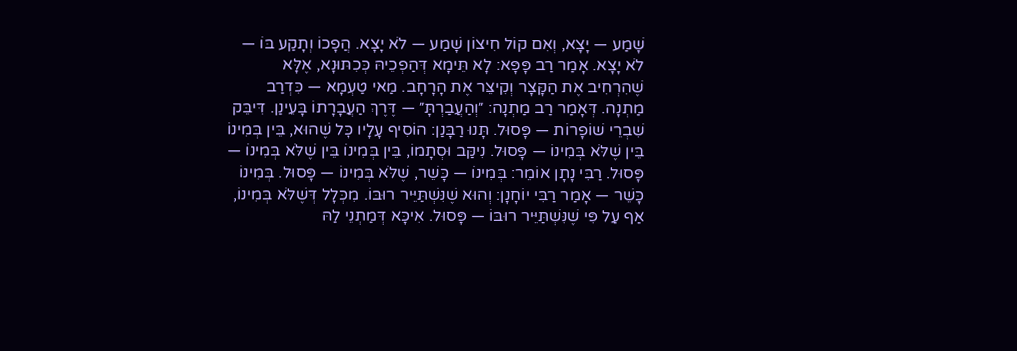שָׁמַע — יָצָא, וְאִם קוֹל חִיצוֹן שָׁמַע — לֹא יָצָא. הֲפָכוֹ וְתָקַע בּוֹ — לֹא יָצָא. אָמַר רַב פָּפָּא: לָא תֵּימָא דְּהַפְכֵיהּ כְּכִתּוּנָא, אֶלָּא שֶׁהִרְחִיב אֶת הַקָּצָר וְקִיצֵּר אֶת הָרָחָב. מַאי טַעְמָא — כִּדְרַב מַתְנָה. דְּאָמַר רַב מַתְנָה: ״וְהַעֲבַרְתָּ״ — דֶּרֶךְ הַעֲבָרָתוֹ בָּעֵינַן. דִּיבֵּק שִׁבְרֵי שׁוֹפָרוֹת — פָּסוּל. תָּנוּ רַבָּנַן: הוֹסִיף עָלָיו כׇּל שֶׁהוּא, בֵּין בְּמִינוֹ בֵּין שֶׁלֹּא בְּמִינוֹ — פָּסוּל. נִיקַּב וּסְתָמוֹ, בֵּין בְּמִינוֹ בֵּין שֶׁלֹּא בְּמִינוֹ — פָּסוּל. רַבִּי נָתָן אוֹמֵר: בְּמִינוֹ — כָּשֵׁר, שֶׁלֹּא בְּמִינוֹ — פָּסוּל. בְּמִינוֹ כָּשֵׁר — אָמַר רַבִּי יוֹחָנָן: וְהוּא שֶׁנִּשְׁתַּיֵּיר רוּבּוֹ. מִכְּלָל דְּשֶׁלֹּא בְּמִינוֹ, אַף עַל פִּי שֶׁנִּשְׁתַּיֵּיר רוּבּוֹ — פָּסוּל. אִיכָּא דְּמַתְנֵי לַהּ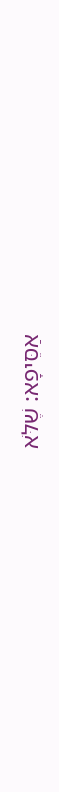אַסֵּיפָא: שֶׁלֹּא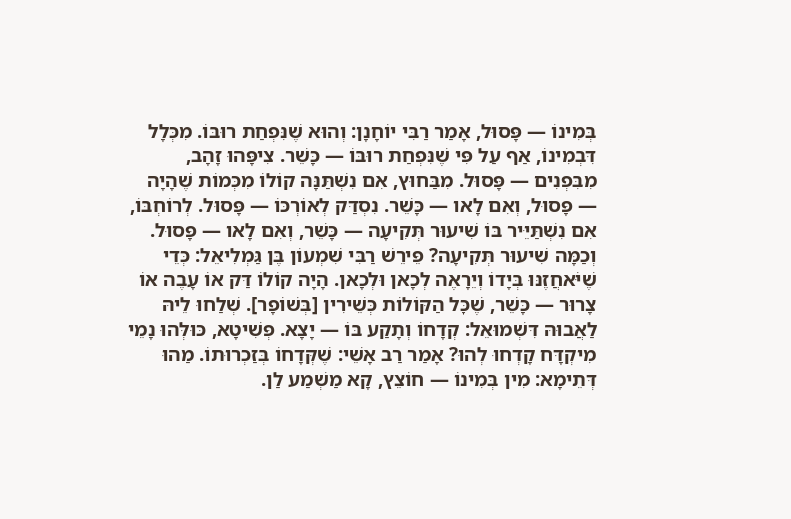בְּמִינוֹ — פָּסוּל, אָמַר רַבִּי יוֹחָנָן: וְהוּא שֶׁנִּפְחַת רוּבּוֹ. מִכְּלָל דִּבְמִינוֹ, אַף עַל פִּי שֶׁנִּפְחַת רוּבּוֹ — כָּשֵׁר. צִיפָּהוּ זָהָב, מִבִּפְנִים — פָּסוּל. מִבַּחוּץ, אִם נִשְׁתַּנָּה קוֹלוֹ מִכְּמוֹת שֶׁהָיָה — פָּסוּל, וְאִם לָאו — כָּשֵׁר. נִסְדַּק לְאוֹרְכּוֹ — פָּסוּל. לְרוֹחְבּוֹ, אִם נִשְׁתַּיֵּיר בּוֹ שִׁיעוּר תְּקִיעָה — כָּשֵׁר, וְאִם לָאו — פָּסוּל. וְכַמָּה שִׁיעוּר תְּקִיעָה? פֵּירֵשׁ רַבִּי שִׁמְעוֹן בֶּן גַּמְלִיאֵל: כְּדֵי שֶׁיֹּאחֲזֶנּוּ בְּיָדוֹ וְיֵרָאֶה לְכָאן וּלְכָאן. הָיָה קוֹלוֹ דַּק אוֹ עָבֶה אוֹ צָרוּר — כָּשֵׁר, שֶׁכׇּל הַקּוֹלוֹת כְּשֵׁירִין [בְּשׁוֹפָר]. שְׁלַחוּ לֵיהּ לַאֲבוּהּ דִּשְׁמוּאֵל: קְדָחוֹ וְתָקַע בּוֹ — יָצָא. פְּשִׁיטָא, כּוּלְּהוּ נָמֵי מִיקְדָּח קָדְחוּ לְהוּ? אָמַר רַב אָשֵׁי: שֶׁקְּדָחוֹ בְּזַכְרוּתוֹ. מַהוּ דְּתֵימָא: מִין בְּמִינוֹ — חוֹצֵץ, קָא מַשְׁמַע לַן.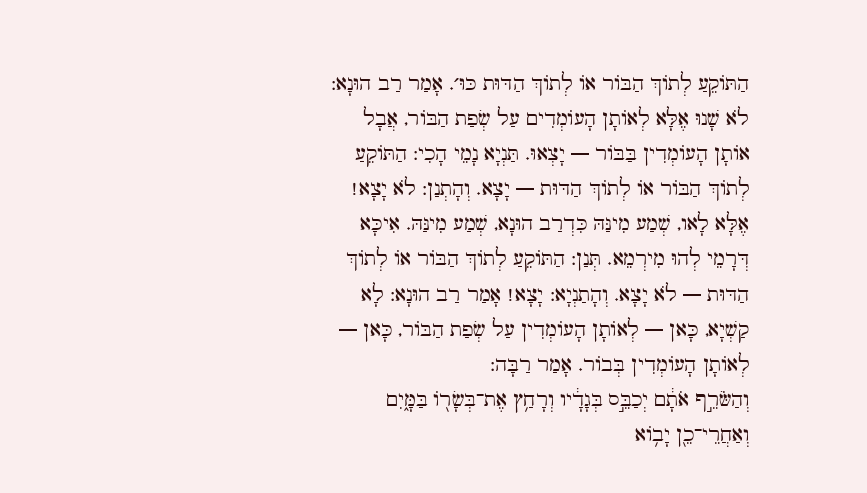הַתּוֹקֵעַ לְתוֹךְ הַבּוֹר אוֹ לְתוֹךְ הַדּוּת כּוּ׳. אָמַר רַב הוּנָא: לֹא שָׁנוּ אֶלָּא לְאוֹתָן הָעוֹמְדִים עַל שְׂפַת הַבּוֹר, אֲבָל אוֹתָן הָעוֹמְדִין בַּבּוֹר — יָצְאוּ. תַּנְיָא נָמֵי הָכִי: הַתּוֹקֵעַ לְתוֹךְ הַבּוֹר אוֹ לְתוֹךְ הַדּוּת — יָצָא. וְהָתְנַן: לֹא יָצָא! אֶלָּא לָאו, שְׁמַע מִינַּהּ כִּדְרַב הוּנָא, שְׁמַע מִינַּהּ. אִיכָּא דְּרָמֵי לְהוּ מִירְמֵא. תְּנַן: הַתּוֹקֵעַ לְתוֹךְ הַבּוֹר אוֹ לְתוֹךְ הַדּוּת — לֹא יָצָא. וְהָתַנְיָא: יָצָא! אָמַר רַב הוּנָא: לָא קַשְׁיָא, כָּאן — לְאוֹתָן הָעוֹמְדִין עַל שְׂפַת הַבּוֹר, כָּאן — לְאוֹתָן הָעוֹמְדִין בְּבוֹר. אָמַר רַבָּה:
וְהַשֹּׂרֵ֣ף אֹתָ֔ם יְכַבֵּ֣ס בְּגָדָ֔יו וְרָחַ֥ץ אֶת־בְּשָׂר֖וֹ בַּמָּ֑יִם וְאַחֲרֵי־כֵ֖ן יָב֥וֹא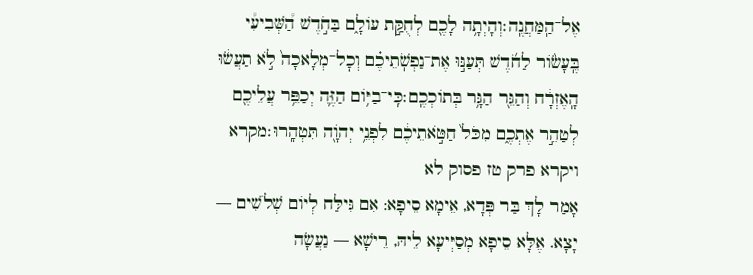אֶל־הַֽמַּחֲנֶֽה׃וְהָיְתָ֥ה לָכֶ֖ם לְחֻקַּ֣ת עוֹלָ֑ם בַּחֹ֣דֶשׁ הַ֠שְּׁבִיעִ֠י בֶּֽעָשׂ֨וֹר לַחֹ֜דֶשׁ תְּעַנּ֣וּ אֶת־נַפְשֹֽׁתֵיכֶ֗ם וְכׇל־מְלָאכָה֙ לֹ֣א תַעֲשׂ֔וּ הָֽאֶזְרָ֔ח וְהַגֵּ֖ר הַגָּ֥ר בְּתוֹכְכֶֽם׃כִּֽי־בַיּ֥וֹם הַזֶּ֛ה יְכַפֵּ֥ר עֲלֵיכֶ֖ם לְטַהֵ֣ר אֶתְכֶ֑ם מִכֹּל֙ חַטֹּ֣אתֵיכֶ֔ם לִפְנֵ֥י יְהֹוָ֖ה תִּטְהָֽרוּ׃מקרא ויקרא פרק טז פסוק לא
אָמַר לָךְ בַּר פְּדָא, אֵימָא סֵיפָא: אִם גִּילַּח לְיוֹם שְׁלֹשִׁים — יָצָא. אֶלָּא סֵיפָא מְסַיְּיעָא לֵיהּ, רֵישָׁא — נַעֲשָׂה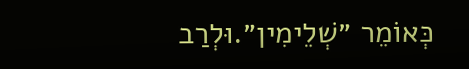כְּאוֹמֵר ״שְׁלֵימִין״.וּלְרַב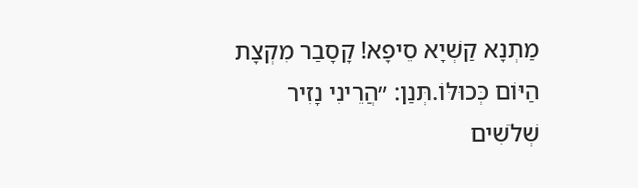מַתְנָא קַשְׁיָא סֵיפָא! קָסָבַר מִקְצָת הַיּוֹם כְּכוּלּוֹ.תְּנַן: ״הֲרֵינִי נָזִיר שְׁלֹשִׁים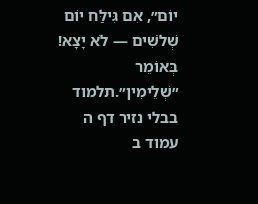יוֹם״, אִם גִּילַּח יוֹם שְׁלֹשִׁים — לֹא יָצָא! בְּאוֹמֵר ״שְׁלֵימִין״.תלמוד בבלי נזיר דף ה עמוד ב